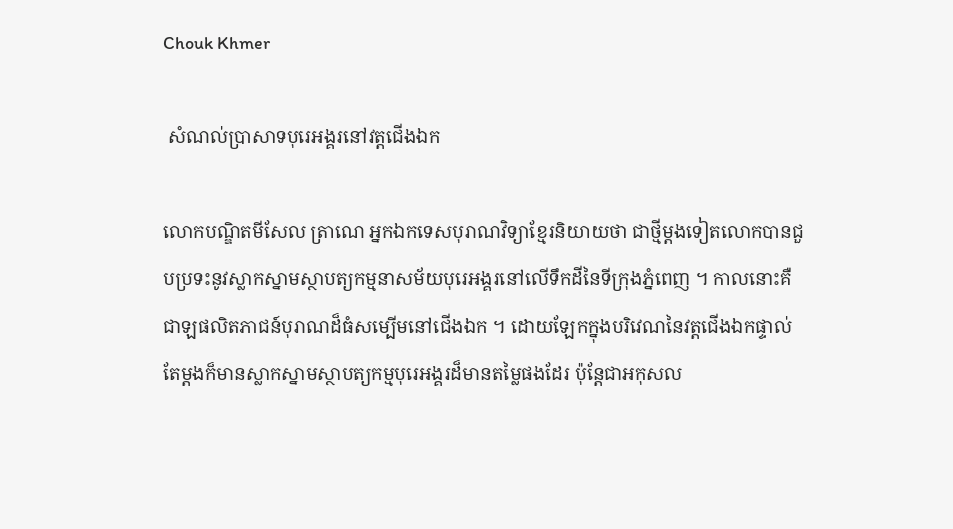Chouk Khmer

 សំណល់ប្រាសាទបុរេអង្គរនៅវត្ដជើងឯក

លោកបណ្ឌិតមីសែល ត្រាណេ អ្នកឯកទេសបុរាណវិទ្យាខ្មែរនិយាយថា ជាថ្មីម្ដងទៀតលោកបានជួបប្រទះនូវស្លាកស្នាមស្ថាបត្យកម្មនាសម័យបុរេអង្គរនៅលើទឹកដីនៃទីក្រុងភ្នំពេញ ។ កាលនោះគឺជាឡផលិតភាជន៍បុរាណដ៏ធំសម្បើមនៅជើងឯក ។ ដោយឡែកក្នុងបរិវេណនៃវត្ដជើងឯកផ្ទាល់តែម្ដងក៏មានស្លាកស្នាមស្ថាបត្យកម្មបុរេអង្គរដ៏មានតម្លៃផងដែរ ប៉ុន្ដែជាអកុសល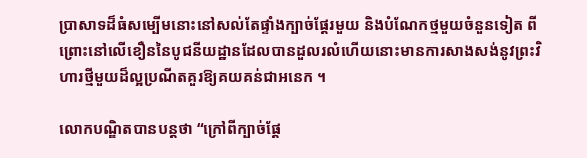ប្រាសាទដ៏ធំសម្បើមនោះនៅសល់តែផ្ទាំងក្បាច់ផ្ដែរមួយ និងបំណែកថ្មមួយចំនួនទៀត ពីព្រោះនៅលើខឿននៃបូជនីយដ្ឋានដែលបានដួលរលំហើយនោះមានការសាងសង់នូវព្រះវិហារថ្មីមួយដ៏ល្អប្រណីតគួរឱ្យគយគន់ជាអនេក ។

លោកបណ្ឌិតបានបន្ដថា “ក្រៅពីក្បាច់ផ្ដែ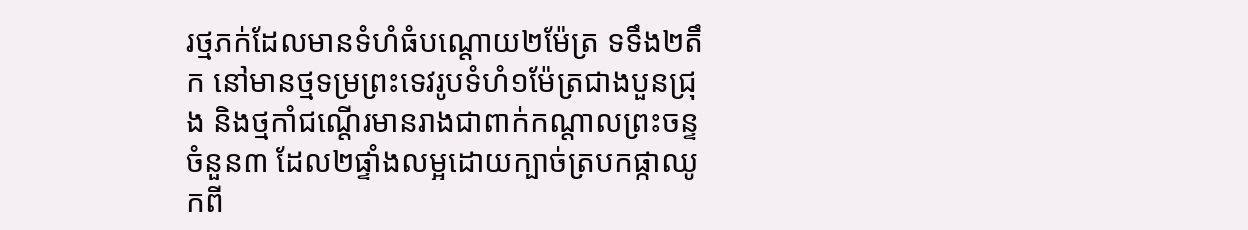រថ្មភក់ដែលមានទំហំធំបណ្ដោយ២ម៉ែត្រ ទទឹង២តឹក នៅមានថ្មទម្រព្រះទេវរូបទំហំ១ម៉ែត្រជាងបួនជ្រុង និងថ្មកាំជណ្ដើរមានរាងជាពាក់កណ្ដាលព្រះចន្ទចំនួន៣ ដែល២ផ្ទាំងលម្អដោយក្បាច់ត្របកផ្កាឈូកពី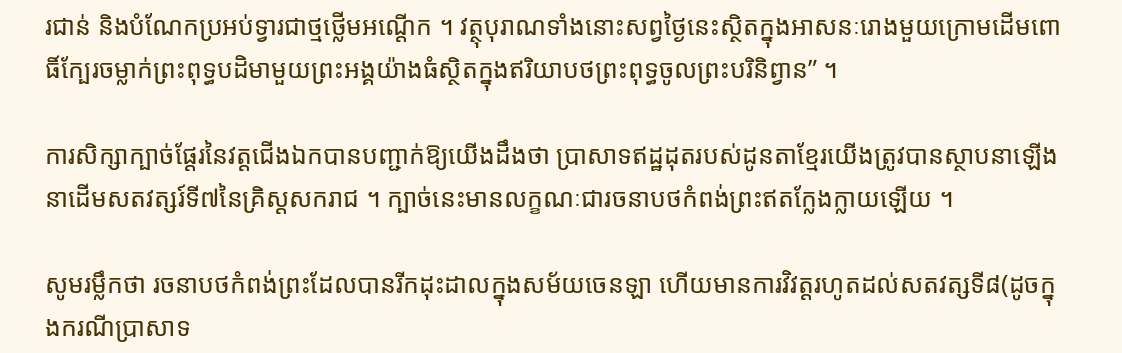រជាន់ និងបំណែកប្រអប់ទ្វារជាថ្មថ្លើមអណ្ដើក ។ វត្ថុបុរាណទាំងនោះសព្វថ្ងៃនេះស្ថិតក្នុងអាសនៈរោងមួយក្រោមដើមពោធិ៍ក្បែរចម្លាក់ព្រះពុទ្ធបដិមាមួយព្រះអង្គយ៉ាងធំស្ថិតក្នុងឥរិយាបថព្រះពុទ្ធចូលព្រះបរិនិព្វាន” ។

ការសិក្សាក្បាច់ផ្ដែរនៃវត្ដជើងឯកបានបញ្ជាក់ឱ្យយើងដឹងថា ប្រាសាទឥដ្ឋដុតរបស់ដូនតាខ្មែរយើងត្រូវបានស្ថាបនាឡើងនាដើមសតវត្សរ៍ទី៧នៃគ្រិស្ដសករាជ ។ ក្បាច់នេះមានលក្ខណៈជារចនាបថកំពង់ព្រះឥតក្លែងក្លាយឡើយ ។

សូមរម្លឹកថា រចនាបថកំពង់ព្រះដែលបានរីកដុះដាលក្នុងសម័យចេនឡា ហើយមានការវិវត្ដរហូតដល់សតវត្សទី៨(ដូចក្នុងករណីប្រាសាទ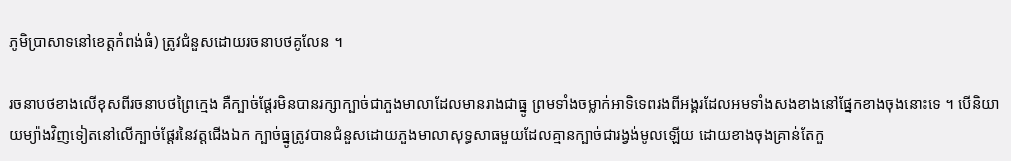ភូមិប្រាសាទនៅខេត្ដកំពង់ធំ) ត្រូវជំនួសដោយរចនាបថគូលែន ។

រចនាបថខាងលើខុសពីរចនាបថព្រៃក្មេង គឺក្បាច់ផ្ដែរមិនបានរក្សាក្បាច់ជាភួងមាលាដែលមានរាងជាធ្នូ ព្រមទាំងចម្លាក់អាទិទេពរងពីអង្គរដែលអមទាំងសងខាងនៅផ្នែកខាងចុងនោះទេ ។ បើនិយាយម្យ៉ាងវិញទៀតនៅលើក្បាច់ផ្ដែរនៃវត្ដជើងឯក ក្បាច់ធ្នូត្រូវបានជំនួសដោយភួងមាលាសុទ្ធសាធមួយដែលគ្មានក្បាច់ជារង្វង់មូលឡើយ ដោយខាងចុងគ្រាន់តែកួ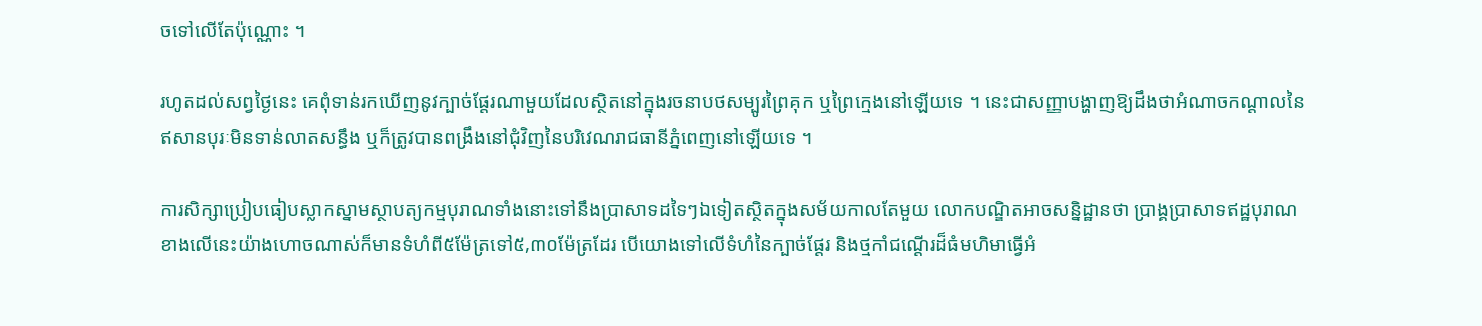ចទៅលើតែប៉ុណ្ណោះ ។

រហូតដល់សព្វថ្ងៃនេះ គេពុំទាន់រកឃើញនូវក្បាច់ផ្ដែរណាមួយដែលស្ថិតនៅក្នុងរចនាបថសម្បូរព្រៃគុក ឬព្រៃក្មេងនៅឡើយទេ ។ នេះជាសញ្ញាបង្ហាញឱ្យដឹងថាអំណាចកណ្ដាលនៃឥសានបុរៈមិនទាន់លាតសន្ធឹង ឬក៏ត្រូវបានពង្រឹងនៅជុំវិញនៃបរិវេណរាជធានីភ្នំពេញនៅឡើយទេ ។

ការសិក្សាប្រៀបធៀបស្លាកស្នាមស្ថាបត្យកម្មបុរាណទាំងនោះទៅនឹងប្រាសាទដទៃៗឯទៀតស្ថិតក្នុងសម័យកាលតែមួយ លោកបណ្ឌិតអាចសន្និដ្ឋានថា ប្រាង្គប្រាសាទឥដ្ឋបុរាណខាងលើនេះយ៉ាងហោចណាស់ក៏មានទំហំពី៥ម៉ែត្រទៅ៥,៣០ម៉ែត្រដែរ បើយោងទៅលើទំហំនៃក្បាច់ផ្ដែរ និងថ្មកាំជណ្ដើរដ៏ធំមហិមាធ្វើអំ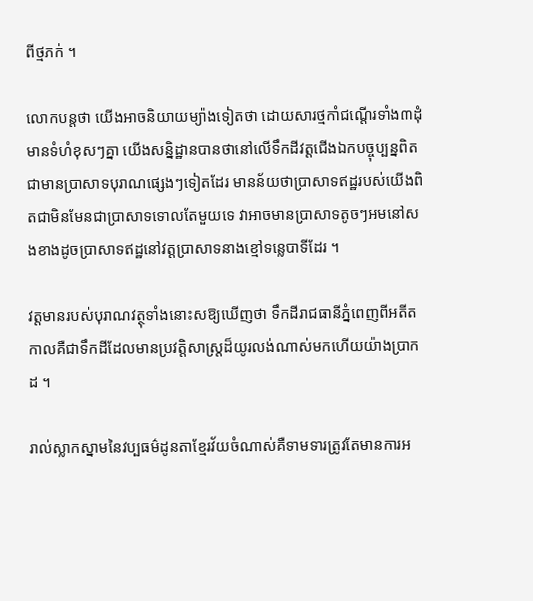ពីថ្មភក់ ។

លោកបន្ដថា យើងអាចនិយាយម្យ៉ាងទៀតថា ដោយសារថ្មកាំជណ្ដើរទាំង៣ដុំមានទំហំខុសៗគ្នា យើងសន្និដ្ឋានបានថានៅលើទឹកដីវត្ដជើងឯកបច្ចុប្បន្នពិតជាមានប្រាសាទបុរាណផ្សេងៗទៀតដែរ មានន័យថាប្រាសាទឥដ្ឋរបស់យើងពិតជាមិនមែនជាប្រាសាទទោលតែមួយទេ វាអាចមានប្រាសាទតូចៗអមនៅសងខាងដូចប្រាសាទឥដ្ឋនៅវត្ដប្រាសាទនាងខ្មៅទន្លេបាទីដែរ ។

វត្ដមានរបស់បុរាណវត្ថុទាំងនោះសឱ្យឃើញថា ទឹកដីរាជធានីភ្នំពេញពីអតីតកាលគឺជាទឹកដីដែលមានប្រវត្ដិសាស្ដ្រដ៏យូរលង់ណាស់មកហើយយ៉ាងប្រាកដ ។

រាល់ស្លាកស្នាមនៃវប្បធម៌ដូនតាខ្មែរវ័យចំណាស់គឺទាមទារត្រូវតែមានការអ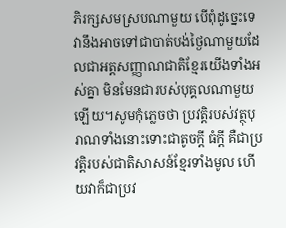ភិរក្សសមស្របណាមួយ បើពុំដូច្នេះទេ វានឹងអាចទៅជាបាត់បង់ថ្ងៃណាមួយដែលជាអត្ដសញ្ញាណជាតិខ្មែរយើងទាំងអស់គ្នា មិនមែនជារបស់បុគ្គលណាមួយឡើយ។សូមកុំភ្លេចថា ប្រវត្ដិរបស់វត្ថុបុរាណទាំងនោះទោះជាតូចក្ដី ធំក្ដី គឺជាប្រវត្ដិរបស់ជាតិសាសន៍ខ្មែរទាំងមូល ហើយវាក៏ជាប្រវ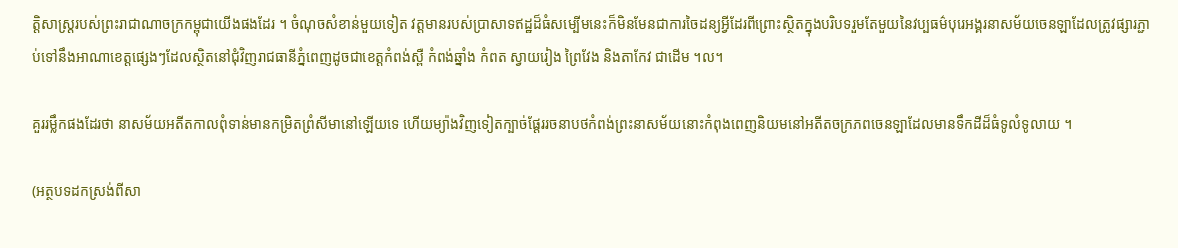ត្ដិសាស្ដ្ររបស់ព្រះរាជាណាចក្រកម្ពុជាយើងផងដែរ ។ ចំណុចសំខាន់មួយទៀត វត្ដមានរបស់ប្រាសាទឥដ្ឋដ៏ធំសម្បើមនេះក៏មិនមែនជាការចៃដន្យអ្វីដែរពីព្រោះស្ថិតក្នុងបរិបទរួមតែមួយនៃវប្បធម៌បុរេអង្គរនាសម័យចេនឡាដែលត្រូវផ្សារភ្ជាប់ទៅនឹងអាណាខេត្ដផ្សេងៗដែលស្ថិតនៅជុំវិញរាជធានីភ្នំពេញដូចជាខេត្ដកំពង់ស្ពឺ កំពង់ឆ្នាំង កំពត ស្វាយរៀង ព្រៃវែង និងតាកែវ ជាដើម ។ល។

គួររម្លឹកផងដែរថា នាសម័យអតីតកាលពុំទាន់មានកម្រិតព្រំសីមានៅឡើយទេ ហើយម្យ៉ាងវិញទៀតក្បាច់ផ្ដែររចនាបថកំពង់ព្រះនាសម័យនោះកំពុងពេញនិយមនៅអតីតចក្រភពចេនឡាដែលមានទឹកដីដ៏ធំទូលំទូលាយ ។

(អត្ថបទដកស្រង់ពីសា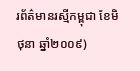រព័ត៌មានរស្មីកម្ពុជា ខែមិថុនា ឆ្នាំ២០០៩)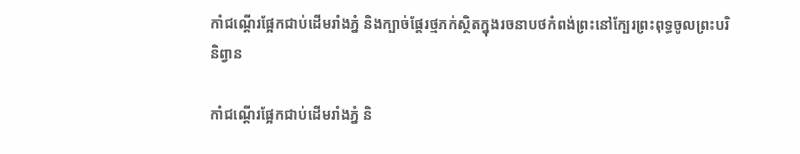កាំជណ្ដើរផ្អែកជាប់ដើមរាំងភ្នំ និងក្បាច់ផ្ដែរថ្មភក់ស្ថិតក្នុងរចនាបថកំពង់ព្រះនៅក្បែរព្រះពុទ្ធចូលព្រះបរិនិព្វាន

កាំជណ្ដើរផ្អែកជាប់ដើមរាំងភ្នំ និ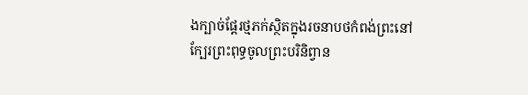ងក្បាច់ផ្ដែរថ្មភក់ស្ថិតក្នុងរចនាបថកំពង់ព្រះនៅក្បែរព្រះពុទ្ធចូលព្រះបរិនិព្វាន